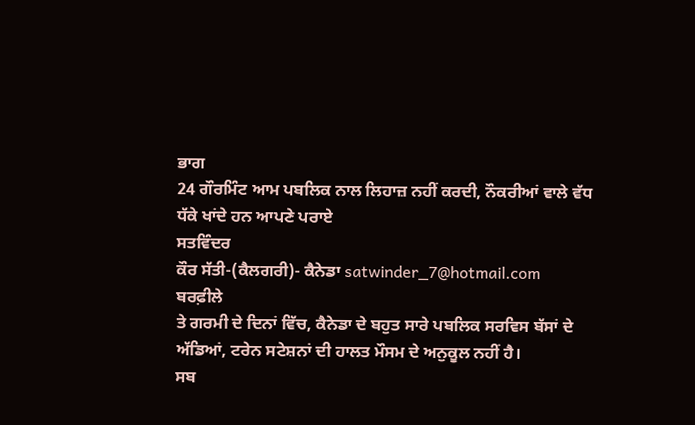ਭਾਗ
24 ਗੌਰਮਿੰਟ ਆਮ ਪਬਲਿਕ ਨਾਲ ਲਿਹਾਜ਼ ਨਹੀਂ ਕਰਦੀ, ਨੌਕਰੀਆਂ ਵਾਲੇ ਵੱਧ ਧੱਕੇ ਖਾਂਦੇ ਹਨ ਆਪਣੇ ਪਰਾਏ
ਸਤਵਿੰਦਰ
ਕੌਰ ਸੱਤੀ-(ਕੈਲਗਰੀ)- ਕੈਨੇਡਾ satwinder_7@hotmail.com
ਬਰਫ਼ੀਲੇ
ਤੇ ਗਰਮੀ ਦੇ ਦਿਨਾਂ ਵਿੱਚ, ਕੈਨੇਡਾ ਦੇ ਬਹੁਤ ਸਾਰੇ ਪਬਲਿਕ ਸਰਵਿਸ ਬੱਸਾਂ ਦੇ
ਅੱਡਿਆਂ, ਟਰੇਨ ਸਟੇਸ਼ਨਾਂ ਦੀ ਹਾਲਤ ਮੌਸਮ ਦੇ ਅਨੁਕੂਲ ਨਹੀਂ ਹੈ।
ਸਬ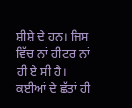ਸ਼ੀਸ਼ੇ ਦੇ ਹਨ। ਜਿਸ ਵਿੱਚ ਨਾਂ ਹੀਟਰ ਨਾਂ ਹੀ ਏ ਸੀ ਹੈ। ਕਈਆਂ ਦੇ ਛੱਤਾਂ ਹੀ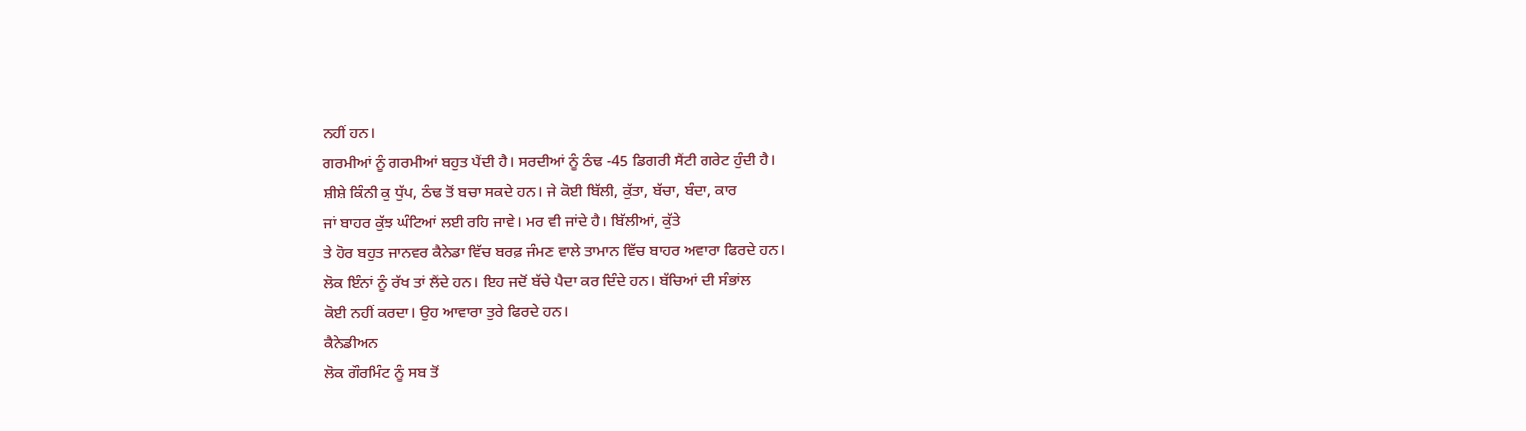ਨਹੀਂ ਹਨ।
ਗਰਮੀਆਂ ਨੂੰ ਗਰਮੀਆਂ ਬਹੁਤ ਪੈਂਦੀ ਹੈ। ਸਰਦੀਆਂ ਨੂੰ ਠੰਢ -45 ਡਿਗਰੀ ਸੈਂਟੀ ਗਰੇਟ ਹੁੰਦੀ ਹੈ।
ਸ਼ੀਸ਼ੇ ਕਿੰਨੀ ਕੁ ਧੁੱਪ, ਠੰਢ ਤੋਂ ਬਚਾ ਸਕਦੇ ਹਨ। ਜੇ ਕੋਈ ਬਿੱਲੀ, ਕੁੱਤਾ, ਬੱਚਾ, ਬੰਦਾ, ਕਾਰ
ਜਾਂ ਬਾਹਰ ਕੁੱਝ ਘੰਟਿਆਂ ਲਈ ਰਹਿ ਜਾਵੇ। ਮਰ ਵੀ ਜਾਂਦੇ ਹੈ। ਬਿੱਲੀਆਂ, ਕੁੱਤੇ
ਤੇ ਹੋਰ ਬਹੁਤ ਜਾਨਵਰ ਕੈਨੇਡਾ ਵਿੱਚ ਬਰਫ਼ ਜੰਮਣ ਵਾਲੇ ਤਾਮਾਨ ਵਿੱਚ ਬਾਹਰ ਅਵਾਰਾ ਫਿਰਦੇ ਹਨ।
ਲੋਕ ਇੰਨਾਂ ਨੂੰ ਰੱਖ ਤਾਂ ਲੈਂਦੇ ਹਨ। ਇਹ ਜਦੋਂ ਬੱਚੇ ਪੈਦਾ ਕਰ ਦਿੰਦੇ ਹਨ। ਬੱਚਿਆਂ ਦੀ ਸੰਭਾਂਲ
ਕੋਈ ਨਹੀਂ ਕਰਦਾ। ਉਹ ਆਵਾਰਾ ਤੁਰੇ ਫਿਰਦੇ ਹਨ।
ਕੈਨੇਡੀਅਨ
ਲੋਕ ਗੌਰਮਿੰਟ ਨੂੰ ਸਬ ਤੋਂ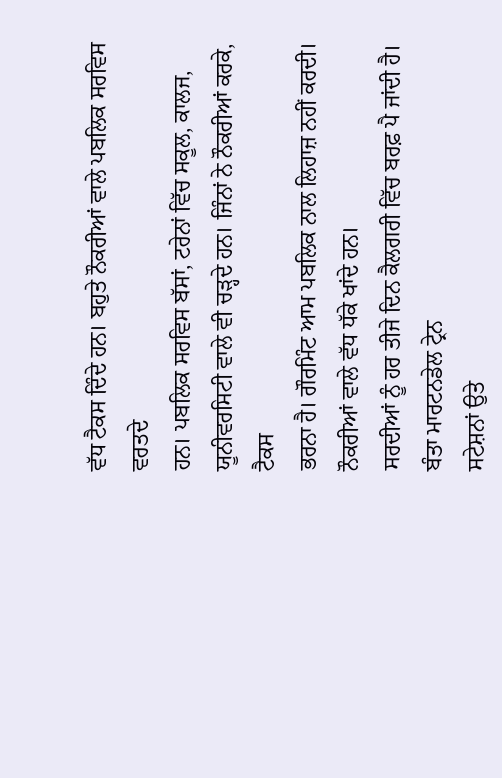ਵੱਧ ਟੈਕਸ ਦਿੰਦੇ ਹਨ। ਬਹੁਤੇ ਨੌਕਰੀਆਂ ਵਾਲੇ ਪਬਲਿਕ ਸਰਵਿਸ ਵਰਤਦੇ
ਹਨ। ਪਬਲਿਕ ਸਰਵਿਸ ਬੱਸਾਂ, ਟਰੇਨਾਂ ਵਿੱਚ ਸਕੂਲ, ਕਾਲਜ, ਯੂਨੀਵਰਸਿਟੀ ਵਾਲੇ ਵੀ ਚੜ੍ਹਦੇ ਹਨ। ਜਿੰਨਾਂ ਨੇ ਨੌਕਰੀਆਂ ਕਰਕੇ, ਟੈਕਸ
ਭਰਨਾ ਹੈ। ਗੌਰਮਿੰਟ ਆਮ ਪਬਲਿਕ ਨਾਲ ਲਿਹਾਜ਼ ਨਹੀਂ ਕਰਦੀ। ਨੌਕਰੀਆਂ ਵਾਲੇ ਵੱਧ ਧੱਕੇ ਖਾਂਦੇ ਹਨ।
ਸਰਦੀਆਂ ਨੂੰ ਹਰ ਤੀਜੇ ਦਿਨ ਕੈਲਗਰੀ ਵਿੱਚ ਬਰਫ਼ ਪੈ ਜਾਂਦੀ ਹੈ। ਬੰਤਾ ਮਾਰਟਨਡੇਲ ਟ੍ਰੇਨ
ਸਟੇਸ਼ਨਾਂ ਉਤੇ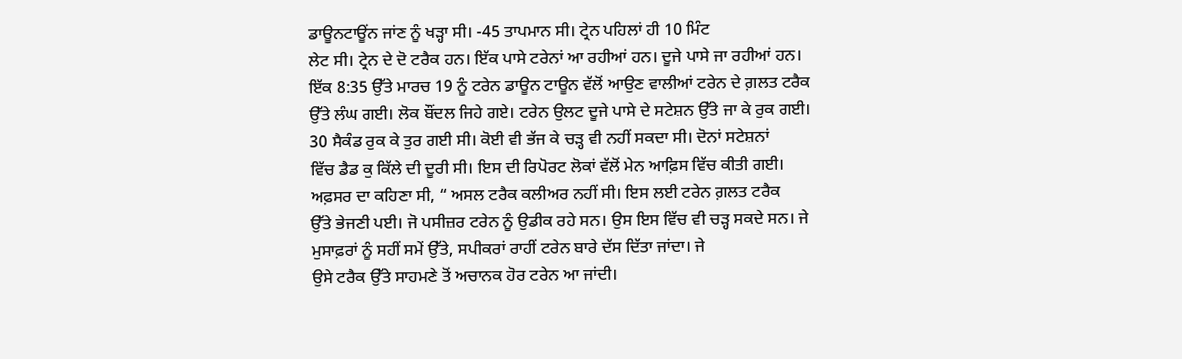ਡਾਊਨਟਾਊਂਨ ਜਾਂਣ ਨੂੰ ਖੜ੍ਹਾ ਸੀ। -45 ਤਾਪਮਾਨ ਸੀ। ਟ੍ਰੇਨ ਪਹਿਲਾਂ ਹੀ 10 ਮਿੰਟ
ਲੇਟ ਸੀ। ਟ੍ਰੇਨ ਦੇ ਦੋ ਟਰੈਕ ਹਨ। ਇੱਕ ਪਾਸੇ ਟਰੇਨਾਂ ਆ ਰਹੀਆਂ ਹਨ। ਦੂਜੇ ਪਾਸੇ ਜਾ ਰਹੀਆਂ ਹਨ।
ਇੱਕ 8:35 ਉੱਤੇ ਮਾਰਚ 19 ਨੂੰ ਟਰੇਨ ਡਾਊਨ ਟਾਊਨ ਵੱਲੋਂ ਆਉਣ ਵਾਲੀਆਂ ਟਰੇਨ ਦੇ ਗ਼ਲਤ ਟਰੈਕ
ਉੱਤੇ ਲੰਘ ਗਈ। ਲੋਕ ਬੌਂਦਲ ਜਿਹੇ ਗਏ। ਟਰੇਨ ਉਲਟ ਦੂਜੇ ਪਾਸੇ ਦੇ ਸਟੇਸ਼ਨ ਉੱਤੇ ਜਾ ਕੇ ਰੁਕ ਗਈ।
30 ਸੈਕੰਡ ਰੁਕ ਕੇ ਤੁਰ ਗਈ ਸੀ। ਕੋਈ ਵੀ ਭੱਜ ਕੇ ਚੜ੍ਹ ਵੀ ਨਹੀਂ ਸਕਦਾ ਸੀ। ਦੋਨਾਂ ਸਟੇਸ਼ਨਾਂ
ਵਿੱਚ ਡੈਡ ਕੁ ਕਿੱਲੇ ਦੀ ਦੂਰੀ ਸੀ। ਇਸ ਦੀ ਰਿਪੋਰਟ ਲੋਕਾਂ ਵੱਲੋਂ ਮੇਨ ਆਫ਼ਿਸ ਵਿੱਚ ਕੀਤੀ ਗਈ।
ਅਫ਼ਸਰ ਦਾ ਕਹਿਣਾ ਸੀ, “ ਅਸਲ ਟਰੈਕ ਕਲੀਅਰ ਨਹੀਂ ਸੀ। ਇਸ ਲਈ ਟਰੇਨ ਗ਼ਲਤ ਟਰੈਕ
ਉੱਤੇ ਭੇਜਣੀ ਪਈ। ਜੋ ਪਸੀਜ਼ਰ ਟਰੇਨ ਨੂੰ ਉਡੀਕ ਰਹੇ ਸਨ। ਉਸ ਇਸ ਵਿੱਚ ਵੀ ਚੜ੍ਹ ਸਕਦੇ ਸਨ। ਜੇ
ਮੁਸਾਫ਼ਰਾਂ ਨੂੰ ਸਹੀਂ ਸਮੇਂ ਉੱਤੇ, ਸਪੀਕਰਾਂ ਰਾਹੀਂ ਟਰੇਨ ਬਾਰੇ ਦੱਸ ਦਿੱਤਾ ਜਾਂਦਾ। ਜੇ
ਉਸੇ ਟਰੈਕ ਉੱਤੇ ਸਾਹਮਣੇ ਤੋਂ ਅਚਾਨਕ ਹੋਰ ਟਰੇਨ ਆ ਜਾਂਦੀ।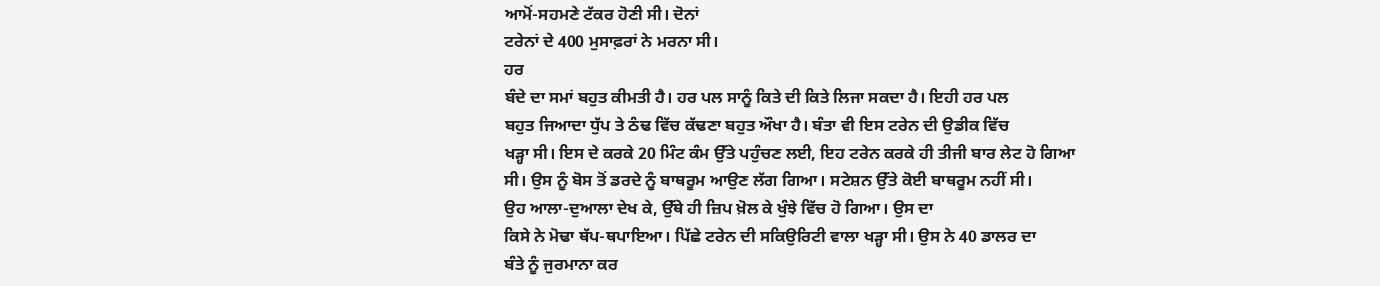ਆਮੋਂ-ਸਹਮਣੇ ਟੱਕਰ ਹੋਣੀ ਸੀ। ਦੋਨਾਂ
ਟਰੇਨਾਂ ਦੇ 400 ਮੁਸਾਫ਼ਰਾਂ ਨੇ ਮਰਨਾ ਸੀ।
ਹਰ
ਬੰਦੇ ਦਾ ਸਮਾਂ ਬਹੁਤ ਕੀਮਤੀ ਹੈ। ਹਰ ਪਲ ਸਾਨੂੰ ਕਿਤੇ ਦੀ ਕਿਤੇ ਲਿਜਾ ਸਕਦਾ ਹੈ। ਇਹੀ ਹਰ ਪਲ
ਬਹੁਤ ਜਿਆਦਾ ਧੁੱਪ ਤੇ ਠੰਢ ਵਿੱਚ ਕੱਢਣਾ ਬਹੁਤ ਔਖਾ ਹੈ। ਬੰਤਾ ਵੀ ਇਸ ਟਰੇਨ ਦੀ ਉਡੀਕ ਵਿੱਚ
ਖੜ੍ਹਾ ਸੀ। ਇਸ ਦੇ ਕਰਕੇ 20 ਮਿੰਟ ਕੰਮ ਉੱਤੇ ਪਹੁੰਚਣ ਲਈ, ਇਹ ਟਰੇਨ ਕਰਕੇ ਹੀ ਤੀਜੀ ਬਾਰ ਲੇਟ ਹੋ ਗਿਆ
ਸੀ। ਉਸ ਨੂੰ ਬੋਸ ਤੋਂ ਡਰਦੇ ਨੂੰ ਬਾਥਰੂਮ ਆਉਣ ਲੱਗ ਗਿਆ। ਸਟੇਸ਼ਨ ਉੱਤੇ ਕੋਈ ਬਾਥਰੂਮ ਨਹੀਂ ਸੀ।
ਉਹ ਆਲਾ-ਦੁਆਲਾ ਦੇਖ ਕੇ, ਉੱਥੇ ਹੀ ਜ਼ਿਪ ਖ਼ੋਲ ਕੇ ਖੁੰਝੇ ਵਿੱਚ ਹੋ ਗਿਆ। ਉਸ ਦਾ
ਕਿਸੇ ਨੇ ਮੋਢਾ ਥੱਪ-ਥਪਾਇਆ। ਪਿੱਛੇ ਟਰੇਨ ਦੀ ਸਕਿਉਰਿਟੀ ਵਾਲਾ ਖੜ੍ਹਾ ਸੀ। ਉਸ ਨੇ 40 ਡਾਲਰ ਦਾ
ਬੰਤੇ ਨੂੰ ਜੁਰਮਾਨਾ ਕਰ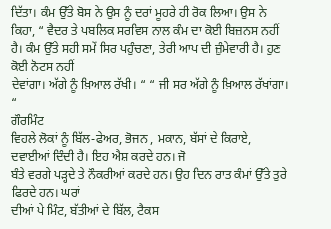ਦਿੱਤਾ। ਕੰਮ ਉੱਤੇ ਬੋਸ ਨੇ ਉਸ ਨੂੰ ਦਰਾਂ ਮੂਹਰੇ ਹੀ ਰੋਕ ਲਿਆ। ਉਸ ਨੇ
ਕਿਹਾ, “ ਵੈਦਰ ਤੇ ਪਬਲਿਕ ਸਰਵਿਸ ਨਾਲ ਕੰਮ ਦਾ ਕੋਈ ਬਿਜ਼ਨਸ ਨਹੀਂ
ਹੈ। ਕੰਮ ਉੱਤੇ ਸਹੀ ਸਮੇਂ ਸਿਰ ਪਹੁੰਚਣਾ, ਤੇਰੀ ਆਪ ਦੀ ਜ਼ੁੰਮੇਵਾਰੀ ਹੈ। ਹੁਣ ਕੋਈ ਨੋਟਸ ਨਹੀਂ
ਦੇਵਾਂਗਾ। ਅੱਗੇ ਨੂੰ ਖ਼ਿਆਲ ਰੱਖੀ। “ “ ਜੀ ਸਰ ਅੱਗੇ ਨੂੰ ਖ਼ਿਆਲ ਰੱਖਾਂਗਾ। “
ਗੌਰਮਿੰਟ
ਵਿਹਲੇ ਲੋਕਾਂ ਨੂੰ ਬਿੱਲ-ਫੇਅਰ, ਭੋਜਨ , ਮਕਾਨ, ਬੱਸਾਂ ਦੇ ਕਿਰਾਏ, ਦਵਾਈਆਂ ਦਿੰਦੀ ਹੈ। ਇਹ ਐਸ਼ ਕਰਦੇ ਹਨ। ਜੋ
ਬੰਤੇ ਵਰਗੇ ਪੜ੍ਹਦੇ ਤੇ ਨੌਕਰੀਆਂ ਕਰਦੇ ਹਨ। ਉਹ ਦਿਨ ਰਾਤ ਕੰਮਾਂ ਉੱਤੇ ਤੁਰੇ ਫਿਰਦੇ ਹਨ। ਘਰਾਂ
ਦੀਆਂ ਪੇ ਮਿੰਟ, ਬੱਤੀਆਂ ਦੇ ਬਿੱਲ, ਟੈਕਸ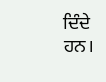ਦਿੰਦੇ ਹਨ।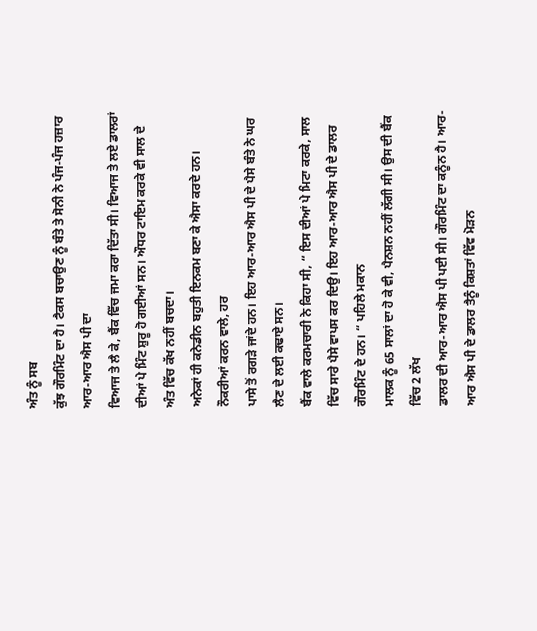ਅੰਤ ਨੂੰ ਸਬ
ਕੁੱਝ ਗੌਰਮਿੰਟ ਦਾ ਹੈ। ਟੈਕਸ ਬਚਾਉਣ ਨੂੰ ਬੰਤੇ ਤੇ ਸੋਨੀ ਨੇ ਪੰਜ-ਪੰਜ ਹਜ਼ਾਰ ਆਰ-ਆਰ ਐਸ ਪੀ ਦਾ
ਵਿਆਜ ਤੇ ਲੈ ਕੇ, ਬੈਂਕ ਵਿੱਚ ਜਮਾ ਕਰਾ ਦਿੱਤਾ ਸੀ। ਵਿਆਜ ਤੇ ਲਏ ਡਾਲਰਾਂ
ਦੀਆਂ ਪੇ ਮਿੰਟ ਸ਼ੁਰੂ ਹੋ ਗਈਆਂ ਸਨ। ਔਧਰ ਟਾਇਮ ਕਰਕੇ ਵੀ ਸਾਲ ਦੇ ਅੰਤ ਵਿੱਚ ਕੱਖ ਨਹੀਂ ਬਚਦਾ।
ਅਨੇਕਾਂ ਹੀ ਕਨੇਡੀਨ ਬਹੁਤੀ ਇਨਕਮ ਬਣਾ ਕੇ ਐਸਾ ਕਰਦੇ ਹਨ। ਨੌਕਰੀਆਂ ਕਰਨ ਵਾਲੇ, ਹਰ
ਪਾਸੇ ਤੋਂ ਰਗੜੇ ਜਾਂਦੇ ਹਨ। ਇਹ ਆਰ-ਆਰ ਐਸ ਪੀ ਦੇ ਪੈਸੇ ਬੰਤੇ ਨੇ ਘਰ ਲੈਣ ਦੇ ਲਈ ਕਢਾਏ ਸਨ।
ਬੈਂਕ ਵਾਲੇ ਕਰਮਚਾਰੀ ਨੇ ਕਿਹਾ ਸੀ, “ ਇਸ ਦੀਆਂ ਪੇ ਮਿਟਾ ਕਰਕੇ, ਸਾਲ
ਵਿੱਚ ਸਾਰੇ ਪੈਸੇ ਵਾਪਸ ਕਰ ਦਿਉ। ਇਹ ਆਰ-ਆਰ ਐਸ ਪੀ ਦੇ ਡਾਲਰ ਗੌਰਮਿੰਟ ਦੇ ਹਨ। “ ਪਹਿਲੇ ਮਕਾਨ
ਮਾਲਕ ਨੂੰ 65 ਸਾਲਾਂ ਦਾ ਹੋ ਕੇ ਵੀ, ਪੈਨਸ਼ਨ ਨਹੀਂ ਲੱਗੀ ਸੀ। ਉਸ ਦੀ ਬੈਂਕ ਵਿੱਚ 2 ਲੱਖ
ਡਾਲਰ ਦੀ ਆਰ-ਆਰ ਐਸ ਪੀ ਪਈ ਸੀ। ਗੌਰਮਿੰਟ ਦਾ ਕਨੂੰਨ ਹੈ। ਆਰ-ਆਰ ਐਸ ਪੀ ਦੇ ਡਾਲਰ ਤੈਨੂੰ ਕਿਸ਼ਤਾਂ ਵਿੱਵ ਮੋੜਨ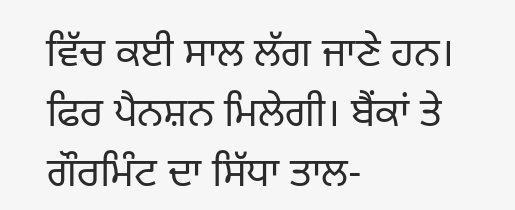ਵਿੱਚ ਕਈ ਸਾਲ ਲੱਗ ਜਾਣੇ ਹਨ। ਫਿਰ ਪੈਨਸ਼ਨ ਮਿਲੇਗੀ। ਬੈਂਕਾਂ ਤੇ ਗੌਰਮਿੰਟ ਦਾ ਸਿੱਧਾ ਤਾਲ-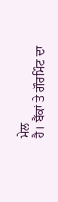ਮੇਲ
ਹੈ। ਬੈਂਕਾਂ ਤੇ ਗੌਰਮਿੰਟ ਦਾ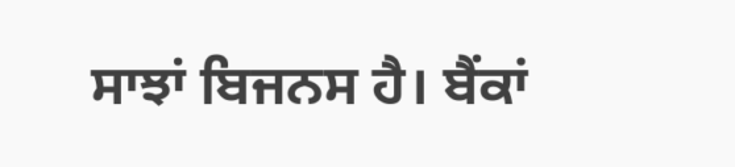ਸਾਝਾਂ ਬਿਜਨਸ ਹੈ। ਬੈਂਕਾਂ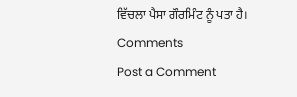ਵਿੱਚਲਾ ਪੈਸਾ ਗੌਰਮਿੰਟ ਨੂੰ ਪਤਾ ਹੈ।
Comments
Post a Comment